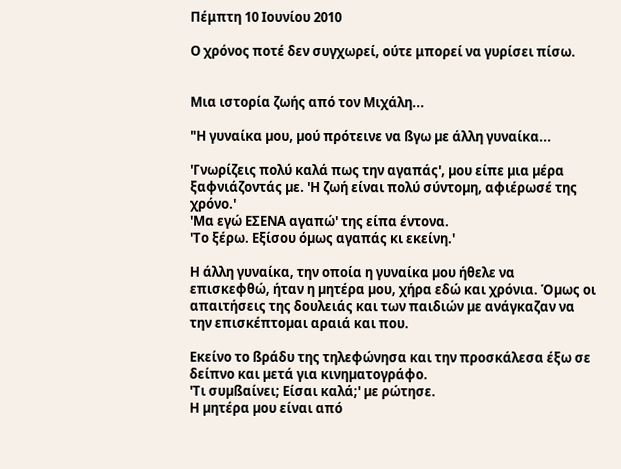Πέμπτη 10 Ιουνίου 2010

Ο χρόνος ποτέ δεν συγχωρεί, ούτε μπορεί να γυρίσει πίσω.


Μια ιστορία ζωής από τον Μιχάλη...

"Η γυναίκα µου, µού πρότεινε να ßγω µε άλλη γυναίκα...

'Γνωρίζεις πολύ καλά πως την αγαπάς', µου είπε µια µέρα ξαφνιάζοντάς µε. 'Η ζωή είναι πολύ σύντοµη, αφιέρωσέ της χρόνο.'
'Μα εγώ ΕΣΕΝΑ αγαπώ' της είπα έντονα.
'Το ξέρω. Εξίσου όµως αγαπάς κι εκείνη.'

Η άλλη γυναίκα, την οποία η γυναίκα µου ήθελε να επισκεφθώ, ήταν η µητέρα µου, χήρα εδώ και χρόνια. Όµως οι απαιτήσεις της δουλειάς και των παιδιών µε ανάγκαζαν να την επισκέπτοµαι αραιά και που.

Εκείνο το ßράδυ της τηλεφώνησα και την προσκάλεσα έξω σε δείπνο και µετά για κινηµατογράφο.
'Τι συµßαίνει; Είσαι καλά;' µε ρώτησε.
Η µητέρα µου είναι από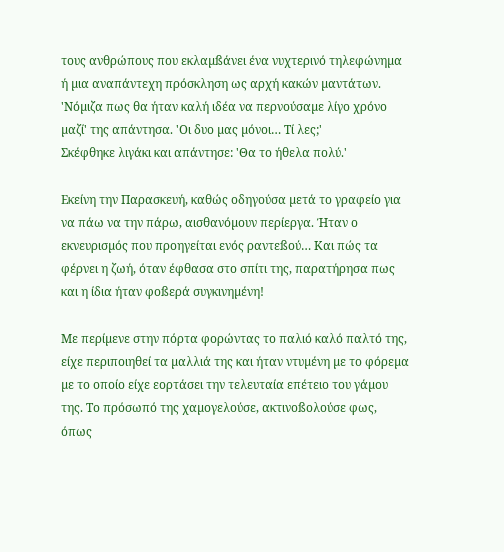τους ανθρώπους που εκλαµßάνει ένα νυχτερινό τηλεφώνηµα ή µια αναπάντεχη πρόσκληση ως αρχή κακών µαντάτων.
'Νόµιζα πως θα ήταν καλή ιδέα να περνούσαµε λίγο χρόνο µαζί' της απάντησα. 'Οι δυο µας µόνοι… Τί λες;'
Σκέφθηκε λιγάκι και απάντησε: 'Θα το ήθελα πολύ.'

Εκείνη την Παρασκευή, καθώς οδηγούσα µετά το γραφείο για να πάω να την πάρω, αισθανόµουν περίεργα. Ήταν ο εκνευρισµός που προηγείται ενός ραντεßού… Και πώς τα φέρνει η ζωή, όταν έφθασα στο σπίτι της, παρατήρησα πως και η ίδια ήταν φοßερά συγκινηµένη!

Με περίµενε στην πόρτα φορώντας το παλιό καλό παλτό της, είχε περιποιηθεί τα µαλλιά της και ήταν ντυµένη µε το φόρεµα µε το οποίο είχε εορτάσει την τελευταία επέτειο του γάµου της. Το πρόσωπό της χαµογελούσε, ακτινοßολούσε φως, όπως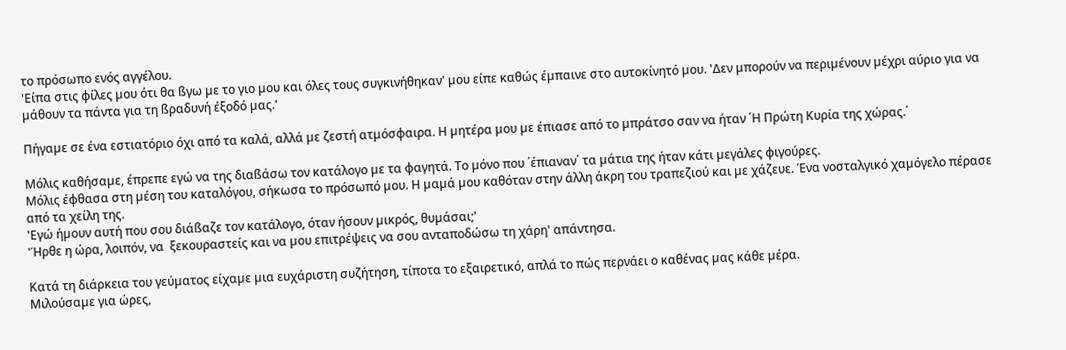το πρόσωπο ενός αγγέλου.
'Είπα στις φίλες µου ότι θα ßγω µε το γιο µου και όλες τους συγκινήθηκαν' µου είπε καθώς έµπαινε στο αυτοκίνητό µου. 'Δεν µπορούν να περιµένουν µέχρι αύριο για να µάθουν τα πάντα για τη ßραδυνή έξοδό µας.'

Πήγαµε σε ένα εστιατόριο όχι από τα καλά, αλλά µε ζεστή ατµόσφαιρα. Η µητέρα µου µε έπιασε από το µπράτσο σαν να ήταν ΄Η Πρώτη Κυρία της χώρας.΄

Μόλις καθήσαµε, έπρεπε εγώ να της διαßάσω τον κατάλογο µε τα φαγητά. Το µόνο που ΄έπιαναν΄ τα µάτια της ήταν κάτι µεγάλες φιγούρες.
Μόλις έφθασα στη µέση του καταλόγου, σήκωσα το πρόσωπό µου. Η µαµά µου καθόταν στην άλλη άκρη του τραπεζιού και µε χάζευε. Ένα νοσταλγικό χαµόγελο πέρασε από τα χείλη της.
'Εγώ ήµουν αυτή που σου διάßαζε τον κατάλογο, όταν ήσουν µικρός, θυµάσαι;'
'Ήρθε η ώρα, λοιπόν, να  ξεκουραστείς και να µου επιτρέψεις να σου ανταποδώσω τη χάρη' απάντησα.

Κατά τη διάρκεια του γεύµατος είχαµε µια ευχάριστη συζήτηση, τίποτα το εξαιρετικό, απλά το πώς περνάει ο καθένας µας κάθε µέρα.
Μιλούσαµε για ώρες,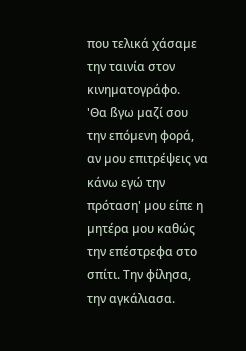που τελικά χάσαµε την ταινία στον κινηµατογράφο.
'Θα ßγω µαζί σου την επόµενη φορά, αν µου επιτρέψεις να κάνω εγώ την πρόταση' µου είπε η µητέρα µου καθώς την επέστρεφα στο σπίτι. Την φίλησα, την αγκάλιασα.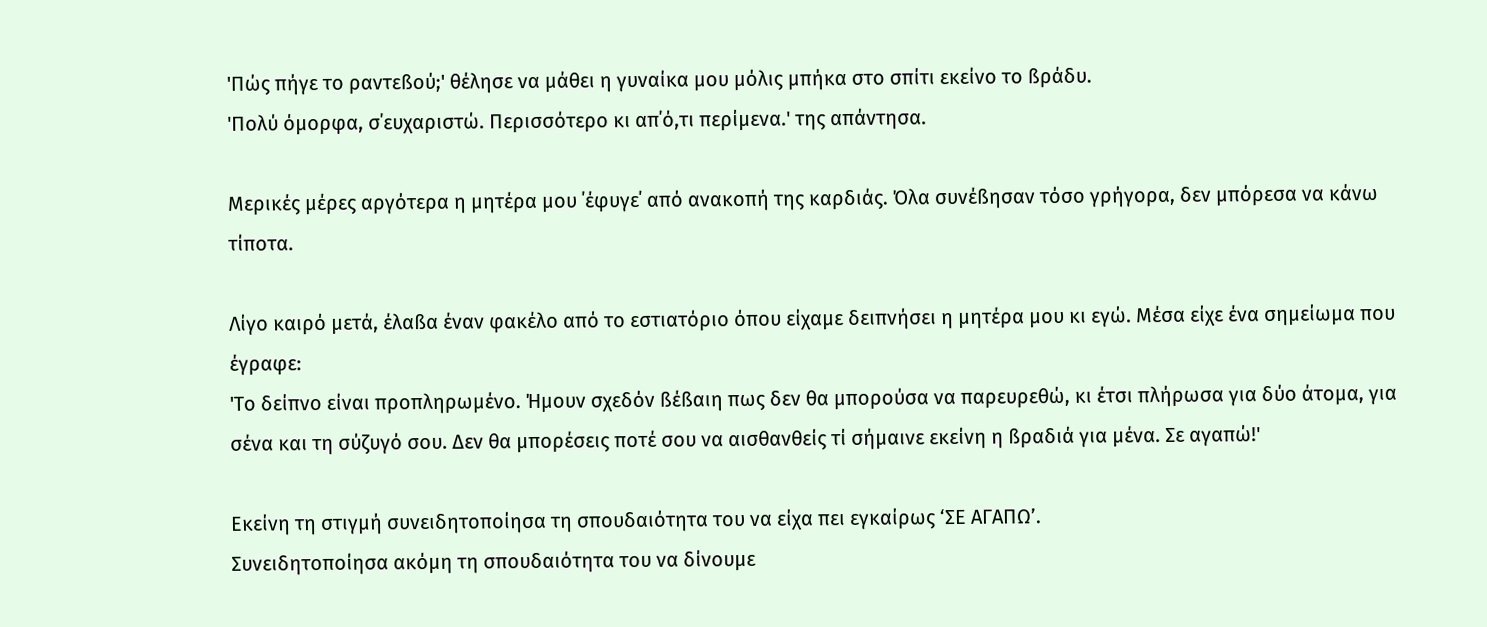'Πώς πήγε το ραντεßού;' θέλησε να µάθει η γυναίκα µου µόλις µπήκα στο σπίτι εκείνο το ßράδυ.
'Πολύ όµορφα, σ΄ευχαριστώ. Περισσότερο κι απ΄ό,τι περίµενα.' της απάντησα.

Μερικές µέρες αργότερα η µητέρα µου ΄έφυγε΄ από ανακοπή της καρδιάς. Όλα συνέßησαν τόσο γρήγορα, δεν µπόρεσα να κάνω τίποτα.

Λίγο καιρό µετά, έλαßα έναν φακέλο από το εστιατόριο όπου είχαµε δειπνήσει η µητέρα µου κι εγώ. Μέσα είχε ένα σηµείωµα που έγραφε:
'Το δείπνο είναι προπληρωµένο. Ήµουν σχεδόν ßέßαιη πως δεν θα µπορούσα να παρευρεθώ, κι έτσι πλήρωσα για δύο άτοµα, για σένα και τη σύζυγό σου. Δεν θα µπορέσεις ποτέ σου να αισθανθείς τί σήµαινε εκείνη η ßραδιά για µένα. Σε αγαπώ!'

Εκείνη τη στιγµή συνειδητοποίησα τη σπουδαιότητα του να είχα πει εγκαίρως ‘ΣΕ ΑΓΑΠΩ’.
Συνειδητοποίησα ακόµη τη σπουδαιότητα του να δίνουµε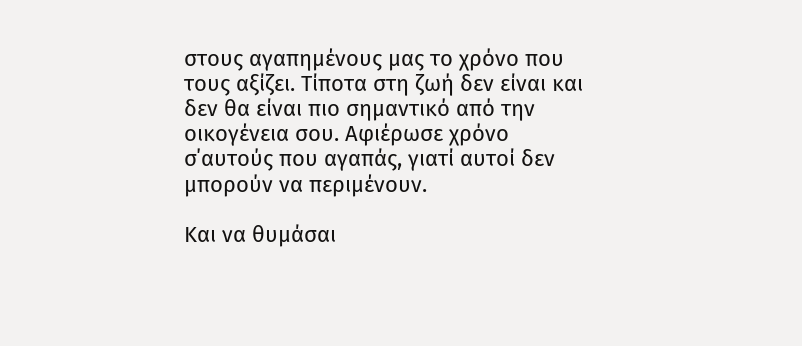στους αγαπηµένους µας το χρόνο που τους αξίζει. Τίποτα στη ζωή δεν είναι και δεν θα είναι πιο σηµαντικό από την οικογένεια σου. Αφιέρωσε χρόνο σ΄αυτούς που αγαπάς, γιατί αυτοί δεν µπορούν να περιµένουν.

Και να θυµάσαι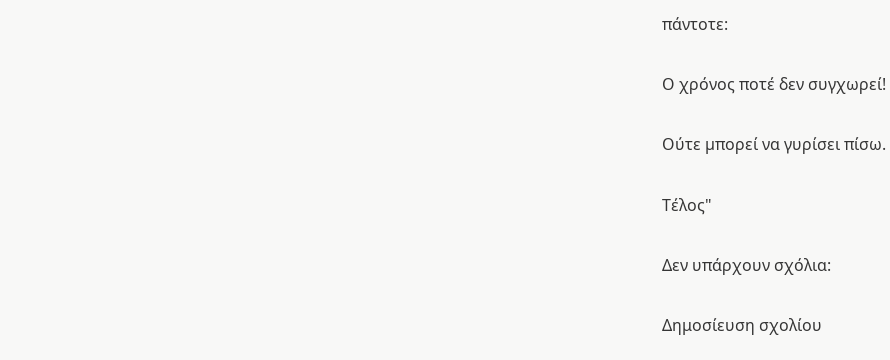πάντοτε:

Ο χρόνος ποτέ δεν συγχωρεί!

Ούτε µπορεί να γυρίσει πίσω.

Τέλος"

Δεν υπάρχουν σχόλια:

Δημοσίευση σχολίου